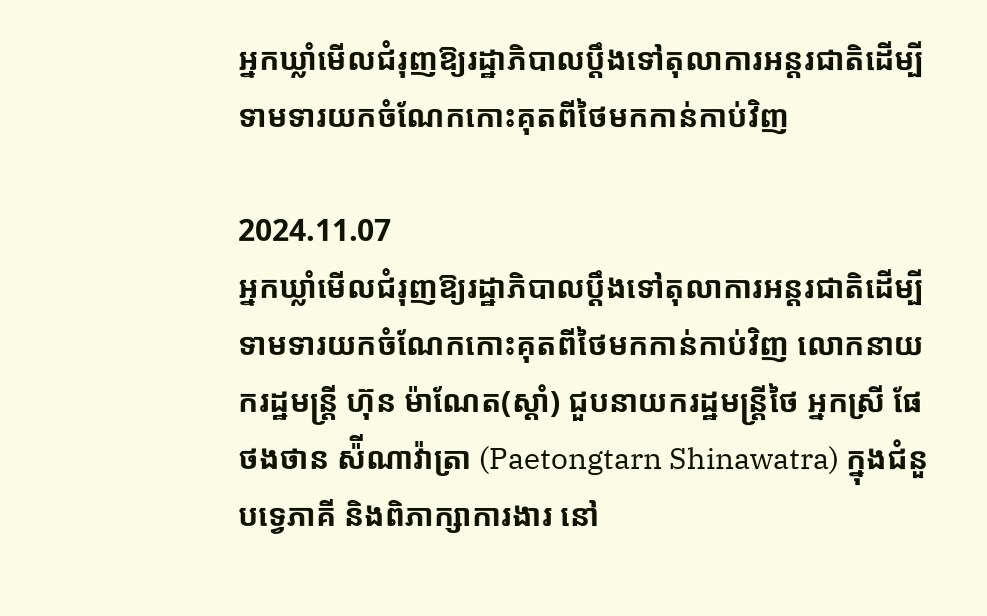អ្នកឃ្លាំមើលជំរុញឱ្យរដ្ឋាភិបាលប្ដឹងទៅតុលាការអន្តរជាតិដើម្បីទាមទារយកចំណែកកោះគុតពីថៃមកកាន់កាប់វិញ

2024.11.07
អ្នកឃ្លាំមើលជំរុញឱ្យរដ្ឋាភិបាលប្ដឹងទៅតុលាការអន្តរជាតិដើម្បីទាមទារយកចំណែកកោះគុតពីថៃមកកាន់កាប់វិញ លោកនាយករដ្ឋមន្ត្រី ហ៊ុន ម៉ាណែត(ស្ដាំ) ជួបនាយករដ្ឋមន្ត្រីថៃ អ្នកស្រី ផែថងថាន ស៉ីណាវ៉ាត្រា (Paetongtarn Shinawatra) ក្នុងជំនួបទ្វេភាគី និងពិភាក្សាការងារ នៅ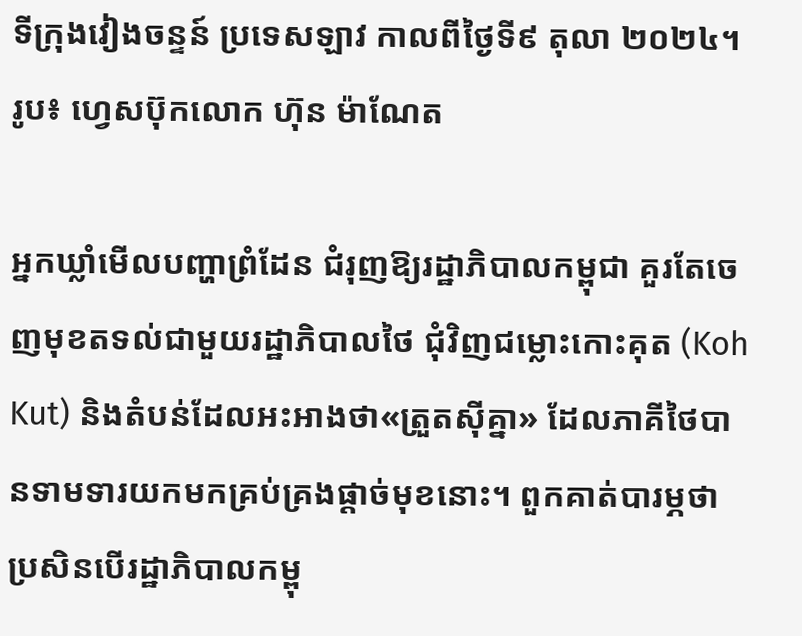ទីក្រុងវៀងចន្ទន៍ ប្រទេសឡាវ កាលពីថ្ងៃទី៩ តុលា ២០២៤។
រូប៖ ហ្វេសប៊ុកលោក ហ៊ុន ម៉ាណែត

អ្នកឃ្លាំមើលបញ្ហាព្រំដែន ជំរុញឱ្យរដ្ឋាភិបាលកម្ពុជា គួរតែចេញមុខតទល់ជាមួយរដ្ឋាភិបាលថៃ ជុំវិញជម្លោះកោះគុត (Koh Kut) និងតំបន់ដែលអះអាងថា«ត្រួតស៊ីគ្នា» ដែលភាគីថៃបានទាមទារយកមកគ្រប់គ្រងផ្ដាច់មុខនោះ។ ពួកគាត់បារម្ភថា ប្រសិនបើរដ្ឋាភិបាលកម្ពុ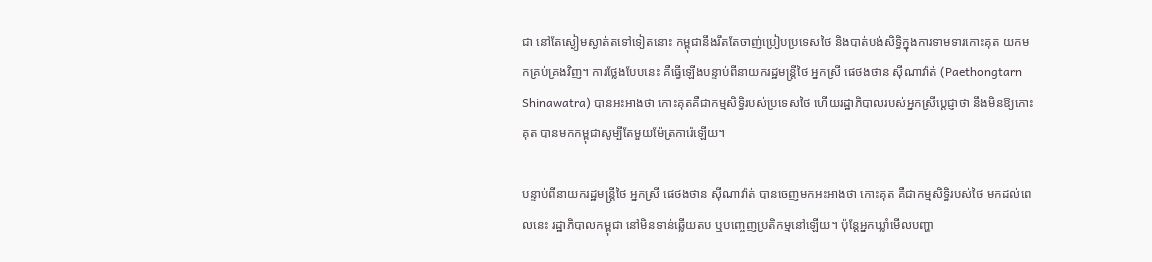ជា នៅតែស្ងៀមស្ងាត់តទៅទៀតនោះ កម្ពុជានឹងរឹតតែចាញ់ប្រៀបប្រទេសថៃ និងបាត់បង់សិទ្ធិក្នុងការទាមទារកោះគុត យកមកគ្រប់គ្រងវិញ។ ការថ្លែងបែបនេះ គឺធ្វើឡើងបន្ទាប់ពីនាយករដ្ឋមន្ត្រីថៃ អ្នកស្រី ផេថងថាន ស៊ីណាវ៉ាត់ (Paethongtarn Shinawatra) បានអះអាងថា កោះគុតគឺជាកម្មសិទ្ធិរបស់ប្រទេសថៃ ហើយរដ្ឋាភិបាលរបស់អ្នកស្រីប្ដេជ្ញាថា នឹងមិនឱ្យកោះគុត បានមកកម្ពុជាសូម្បីតែមួយម៉ែត្រការ៉េឡើយ។

បន្ទាប់ពីនាយករដ្ឋមន្ត្រីថៃ អ្នកស្រី ផេថងថាន ស៊ីណាវ៉ាត់ បានចេញមកអះអាងថា កោះគុត គឺជាកម្មសិទ្ធិរបស់ថៃ មកដល់ពេលនេះ រដ្ឋាភិបាលកម្ពុជា នៅមិនទាន់ឆ្លើយតប ឬបញ្ចេញប្រតិកម្មនៅឡើយ។ ប៉ុន្តែអ្នកឃ្លាំមើលបញ្ហា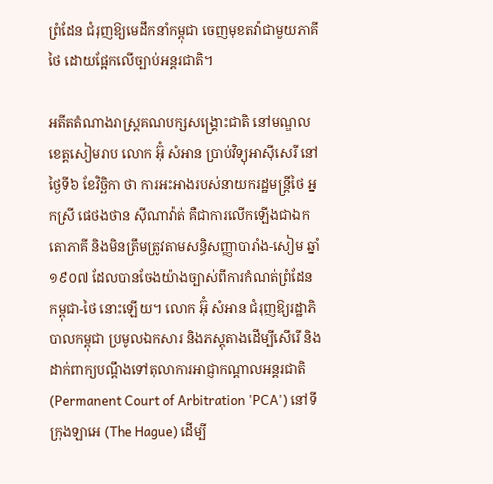ព្រំដែន ជំរុញឱ្យមេដឹកនាំកម្ពុជា ចេញមុខតវ៉ាជាមួយភាគីថៃ ដោយផ្អែកលើច្បាប់អន្តរជាតិ។

អតីតតំណាងរាស្ត្រគណបក្សសង្គ្រោះជាតិ នៅមណ្ឌលខេត្តសៀមរាប លោក អ៊ុំ សំអាន ប្រាប់វិទ្យុអាស៊ីសេរី នៅថ្ងៃទី៦ ខែវិច្ឆិកា ថា ការអះអាងរបស់នាយករដ្ឋមន្ត្រីថៃ អ្នកស្រី ផេថងថាន ស៊ីណាវ៉ាត់ គឺជាការលើកឡើងជាឯកតោភាគី និងមិនត្រឹមត្រូវតាមសន្ធិសញ្ញាបារាំង-សៀម ឆ្នាំ១៩០៧ ដែលបានចែងយ៉ាងច្បាស់ពីការកំណត់ព្រំដែនកម្ពុជា-ថៃ នោះឡើយ។ លោក អ៊ុំ សំអាន ជំរុញឱ្យរដ្ឋាភិបាលកម្ពុជា ប្រមូលឯកសារ និងភស្តុតាងដើម្បីសើរើ និងដាក់ពាក្យបណ្ដឹងទៅតុលាការអាជ្ញាកណ្ដាលអន្តរជាតិ (Permanent Court of Arbitration 'PCA') នៅទីក្រុងឡាអេ (The Hague) ដើម្បី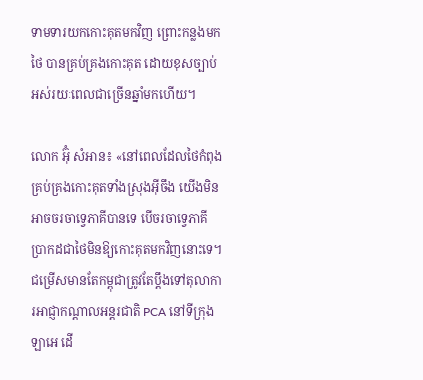ទាមទារយកកោះគុតមកវិញ ព្រោះកន្លងមកថៃ បានគ្រប់គ្រងកោះគុត ដោយខុសច្បាប់អស់រយៈពេលជាច្រើនឆ្នាំមកហើយ។

លោក អ៊ុំ សំអាន៖ «នៅពេលដែលថៃកំពុងគ្រប់គ្រងកោះគុតទាំងស្រុងអ៊ីចឹង យើងមិនអាចចរចាទ្វេភាគីបានទេ បើចរចាទ្វេភាគី ប្រាកដជាថៃមិនឱ្យកោះគុតមកវិញនោះទេ។ ជម្រើសមានតែកម្ពុជាត្រូវតែប្ដឹងទៅតុលាការអាជ្ញាកណ្ដាលអន្តរជាតិ PCA នៅទីក្រុងឡាអេ ដើ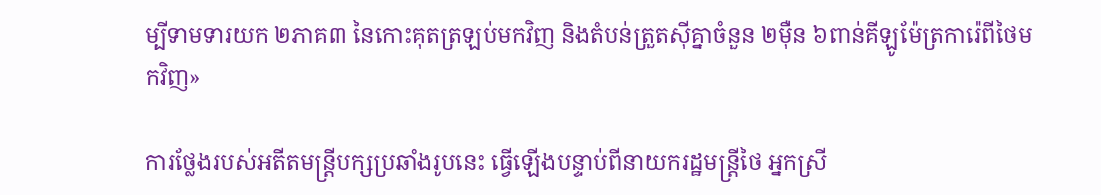ម្បីទាមទារយក ២ភាគ៣ នៃកោះគុតត្រឡប់មកវិញ និងតំបន់ត្រួតស៊ីគ្នាចំនួន ២ម៉ឺន ៦ពាន់គីឡូម៉ែត្រការ៉េពីថៃមកវិញ»

ការថ្លែងរបស់អតីតមន្ត្រីបក្សប្រឆាំងរូបនេះ ធ្វើឡើងបន្ទាប់ពីនាយករដ្ឋមន្ត្រីថៃ អ្នកស្រី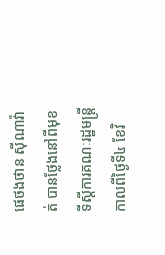ផេថងថាន ស៊ីណាវ៉ាត់ បានថ្លែងនៅពីមុខទីស្ដីការគណៈរដ្ឋមន្ត្រី កាលពីថ្ងៃទី៤ ខែវិ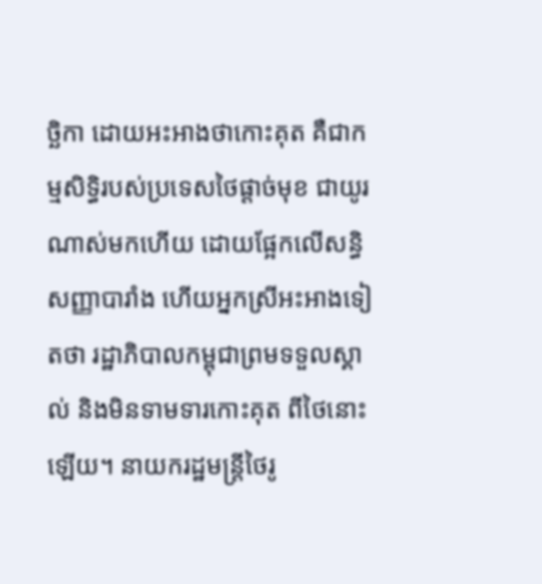ច្ឆិកា ដោយអះអាងថាកោះគុត គឺជាកម្មសិទ្ធិរបស់ប្រទេសថៃផ្ដាច់មុខ ជាយូរណាស់មកហើយ ដោយផ្អែកលើសន្ធិសញ្ញាបារាំង ហើយអ្នកស្រីអះអាងទៀតថា រដ្ឋាភិបាលកម្ពុជាព្រមទទួលស្គាល់ និងមិនទាមទារកោះគុត ពីថៃនោះឡើយ។ នាយករដ្ឋមន្ត្រីថៃរូ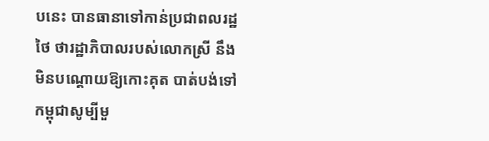បនេះ បានធានាទៅកាន់ប្រជាពលរដ្ឋថៃ ថារដ្ឋាភិបាលរបស់លោកស្រី នឹងមិនបណ្ដោយឱ្យកោះគុត បាត់បង់ទៅកម្ពុជាសូម្បីមួ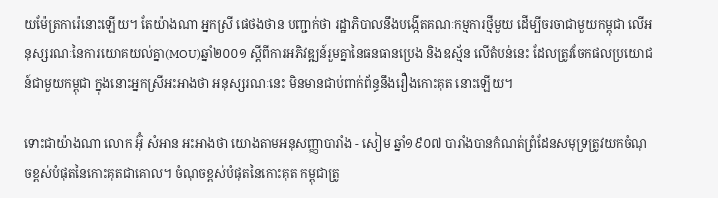យម៉ែត្រការ៉េនោះឡើយ។ តែយ៉ាងណា អ្នកស្រី ផេថងថាន បញ្ជាក់ថា រដ្ឋាភិបាលនឹងបង្កើតគណៈកម្មការថ្មីមួយ ដើម្បីចរចាជាមួយកម្ពុជា លើអនុស្សរណៈនៃការយោគយល់គ្នា(MOU)ឆ្នាំ២០០១ ស្ដីពីការអភិវឌ្ឍន៍រួមគ្នានៃធនធានប្រេង និងឧស្ម័ន លើតំបន់នេះ ដែលត្រូវចែកផលប្រយោជន៍ជាមួយកម្ពុជា ក្នុងនោះអ្នកស្រីអះអាងថា អនុស្សរណៈនេះ មិនមានជាប់ពាក់ព័ន្ធនឹងរឿងកោះគុត នោះឡើយ។

ទោះជាយ៉ាងណា លោក អ៊ុំ សំអាន អះអាងថា យោងតាមអនុសញ្ញាបារាំង - សៀម ឆ្នាំ១៩០៧ បារាំងបានកំណត់ព្រំដែនសមុទ្រត្រូវយកចំណុចខ្ពស់បំផុតនៃកោះគុតជាគោល។ ចំណុចខ្ពស់បំផុតនៃកោះគុត កម្ពុជាត្រូ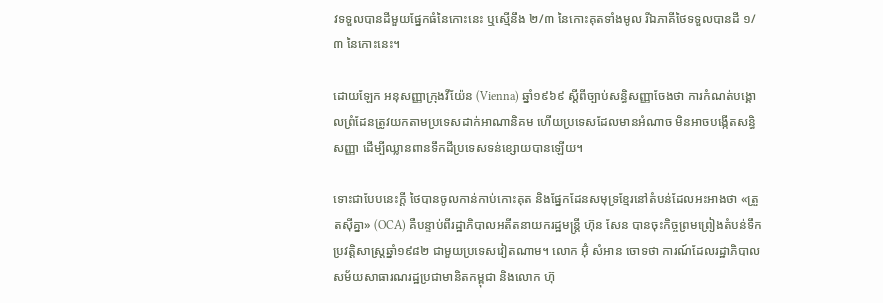វទទួលបានដីមួយផ្នែកធំនៃកោះនេះ ឬស្មើនឹង ២/៣ នៃកោះគុតទាំងមូល រីឯភាគីថៃទទួលបានដី ១/៣ នៃកោះនេះ។

ដោយឡែក អនុសញ្ញាក្រុងវីយ៉ែន (Vienna) ឆ្នាំ១៩៦៩ ស្ដីពីច្បាប់សន្ធិសញ្ញាចែងថា ការកំណត់បង្គោលព្រំដែនត្រូវយកតាមប្រទេសដាក់អាណានិគម ហើយប្រទេសដែលមានអំណាច មិនអាចបង្កើតសន្ធិសញ្ញា ដើម្បីឈ្លានពានទឹកដីប្រទេសទន់ខ្សោយបានឡើយ។

ទោះជាបែបនេះក្ដី ថៃបានចូលកាន់កាប់កោះគុត និងផ្នែកដែនសមុទ្រខ្មែរនៅតំបន់ដែលអះអាងថា «ត្រួតស៊ីគ្នា» (OCA) គឺបន្ទាប់ពីរដ្ឋាភិបាលអតីតនាយករដ្ឋមន្ត្រី ហ៊ុន សែន បានចុះកិច្ចព្រមព្រៀងតំបន់ទឹកប្រវត្តិសាស្ត្រឆ្នាំ១៩៨២ ជាមួយប្រទេសវៀតណាម។ លោក អ៊ុំ សំអាន ចោទថា ការណ៍ដែលរដ្ឋាភិបាលសម័យសាធារណរដ្ឋប្រជាមានិតកម្ពុជា និងលោក ហ៊ុ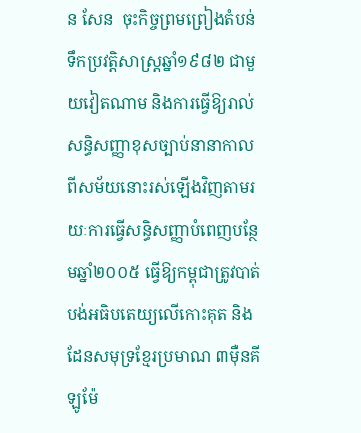ន សែន  ចុះកិច្ចព្រមព្រៀងតំបន់ទឹកប្រវត្តិសាស្ត្រឆ្នាំ១៩៨២ ជាមួយវៀតណាម និងការធ្វើឱ្យរាល់សន្ធិសញ្ញាខុសច្បាប់នានាកាលពីសម័យនោះរស់ឡើងវិញតាមរយៈការធ្វើសន្ធិសញ្ញាបំពេញបន្ថែមឆ្នាំ២០០៥ ធ្វើឱ្យកម្ពុជាត្រូវបាត់បង់អធិបតេយ្យលើកោះគុត និងដែនសមុទ្រខ្មែរប្រមាណ ៣ម៉ឺនគីឡូម៉ែ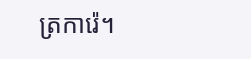ត្រការ៉េ។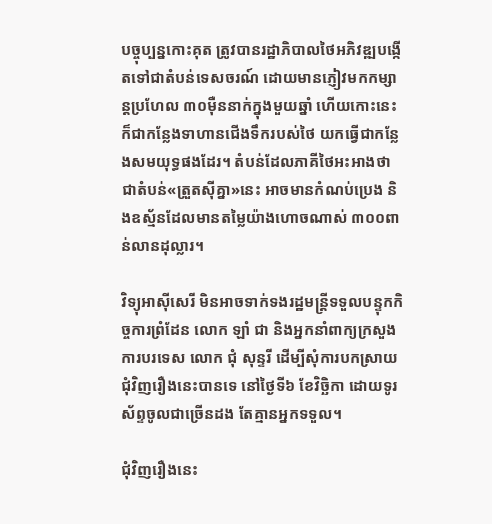បច្ចុប្បន្នកោះគុត ត្រូវបានរដ្ឋាភិបាលថៃអភិវឌ្ឍបង្កើតទៅជាតំបន់ទេសចរណ៍ ដោយមានភ្ញៀវមកកម្សាន្តប្រហែល ៣០ម៉ឺននាក់ក្នុងមួយឆ្នាំ ហើយកោះនេះ ក៏ជាកន្លែងទាហានជើងទឹករបស់ថៃ យកធ្វើជាកន្លែងសមយុទ្ធផងដែរ។ តំបន់ដែលភាគីថៃអះអាងថាជាតំបន់«ត្រួតស៊ីគ្នា»នេះ អាចមានកំណប់ប្រេង និងឧស្ម័នដែលមានតម្លៃយ៉ាងហោចណាស់ ៣០០ពាន់លានដុល្លារ។

វិទ្យុអាស៊ីសេរី មិនអាចទាក់ទងរដ្ឋមន្ត្រីទទួលបន្ទុកកិច្ចការព្រំដែន លោក ឡាំ ជា និងអ្នកនាំពាក្យក្រសួងការបរទេស លោក ជុំ សុន្ទរី ដើម្បីសុំការបកស្រាយជុំវិញរឿងនេះបានទេ នៅថ្ងៃទី៦ ខែវិច្ឆិកា ដោយទូរស័ព្ទចូលជាច្រើនដង តែគ្មានអ្នកទទួល។

ជុំវិញរឿងនេះ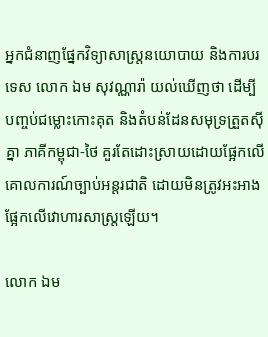អ្នកជំនាញផ្នែកវិទ្យាសាស្ត្រនយោបាយ និងការបរទេស លោក ឯម សុវណ្ណារ៉ា យល់ឃើញថា ដើម្បីបញ្ចប់ជម្លោះកោះគុត និងតំបន់ដែនសមុទ្រត្រួតស៊ីគ្នា ភាគីកម្ពុជា-ថៃ គួរតែដោះស្រាយដោយផ្អែកលើគោលការណ៍ច្បាប់អន្តរជាតិ ដោយមិនត្រូវអះអាងផ្អែកលើវោហារសាស្ត្រឡើយ។

លោក ឯម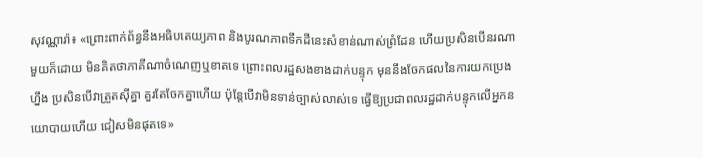សុវណ្ណារ៉ា៖ «ព្រោះពាក់ព័ន្ធនឹងអធិបតេយ្យភាព និងបូរណភាពទឹកដីនេះសំខាន់ណាស់ព្រំដែន ហើយប្រសិនបើនរណាមួយក៏ដោយ មិនគិតថាភាគីណាចំណេញឬខាតទេ ព្រោះពលរដ្ឋសងខាងដាក់បន្ទុក មុននឹងចែកផលនៃការយកប្រេងហ្នឹង ប្រសិនបើវាត្រួតស៊ីគ្នា គួរតែចែកគ្នាហើយ ប៉ុន្តែបើវាមិនទាន់ច្បាស់លាស់ទេ ធ្វើឱ្យប្រជាពលរដ្ឋដាក់បន្ទុកលើអ្នកនយោបាយហើយ ជៀសមិនផុតទេ»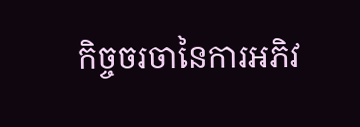កិច្ចចរចានៃការអភិវ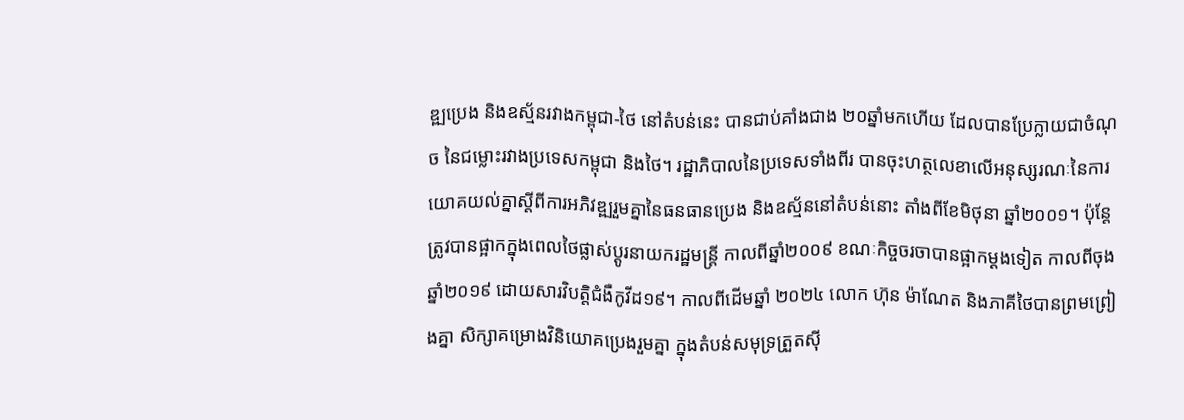ឌ្ឍប្រេង និងឧស្ម័នរវាងកម្ពុជា-ថៃ នៅតំបន់នេះ បានជាប់គាំងជាង ២០ឆ្នាំមកហើយ ដែលបានប្រែក្លាយជាចំណុច នៃជម្លោះរវាងប្រទេសកម្ពុជា និងថៃ។ រដ្ឋាភិបាលនៃប្រទេសទាំងពីរ បានចុះហត្ថលេខាលើអនុស្សរណៈនៃការយោគយល់គ្នាស្ដីពីការអភិវឌ្ឍរួមគ្នានៃធនធានប្រេង និងឧស្ម័ននៅតំបន់នោះ តាំងពីខែមិថុនា ឆ្នាំ២០០១។ ប៉ុន្តែ ត្រូវបានផ្អាកក្នុងពេលថៃផ្លាស់ប្ដូរនាយករដ្ឋមន្ត្រី កាលពីឆ្នាំ២០០៩ ខណៈកិច្ចចរចាបានផ្អាកម្ដងទៀត កាលពីចុងឆ្នាំ២០១៩ ដោយសារវិបត្តិជំងឺកូវីដ១៩។ កាលពីដើមឆ្នាំ ២០២៤ លោក ហ៊ុន ម៉ាណែត និងភាគីថៃបានព្រមព្រៀងគ្នា សិក្សាគម្រោងវិនិយោគប្រេងរួមគ្នា ក្នុងតំបន់សមុទ្រត្រួតស៊ី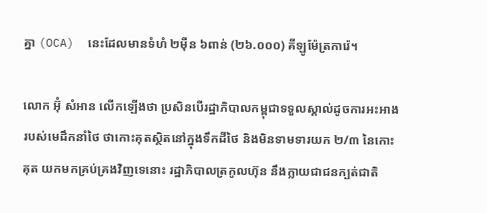គ្នា (OCA)  នេះដែលមានទំហំ ២ម៉ឺន ៦ពាន់ (២៦.០០០) គីឡូម៉ែត្រការ៉េ។

លោក អ៊ុំ សំអាន លើកឡើងថា ប្រសិនបើរដ្ឋាភិបាលកម្ពុជាទទួលស្គាល់ដូចការអះអាងរបស់មេដឹកនាំថៃ ថាកោះគុតស្ថិតនៅក្នុងទឹកដីថៃ និងមិនទាមទារយក ២/៣ នៃកោះគុត យកមកគ្រប់គ្រងវិញទេនោះ រដ្ឋាភិបាលត្រកូលហ៊ុន នឹងក្លាយជាជនក្បត់ជាតិ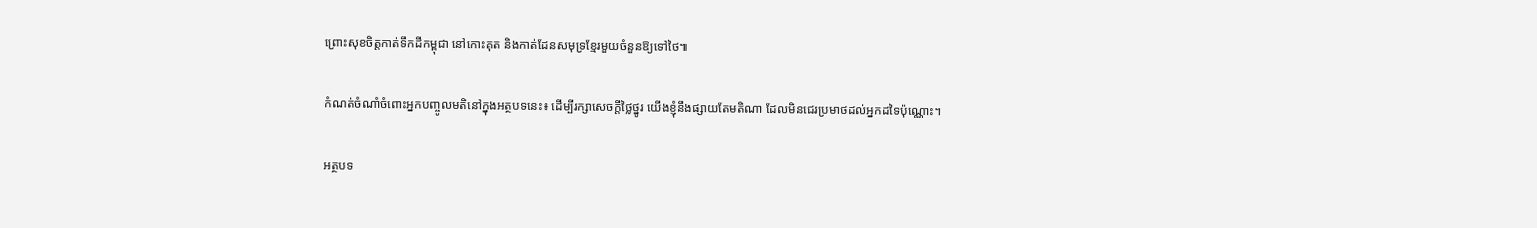ព្រោះសុខចិត្តកាត់ទឹកដីកម្ពុជា នៅកោះគុត និងកាត់ដែនសមុទ្រខ្មែរមួយចំនួនឱ្យទៅថៃ៕

កំណត់ចំណាំចំពោះអ្នកបញ្ចូលមតិនៅក្នុងអត្ថបទនេះ៖ ដើម្បីរក្សាសេចក្ដីថ្លៃថ្នូរ យើងខ្ញុំនឹងផ្សាយតែមតិណា ដែលមិនជេរប្រមាថដល់អ្នកដទៃប៉ុណ្ណោះ។

អត្ថបទ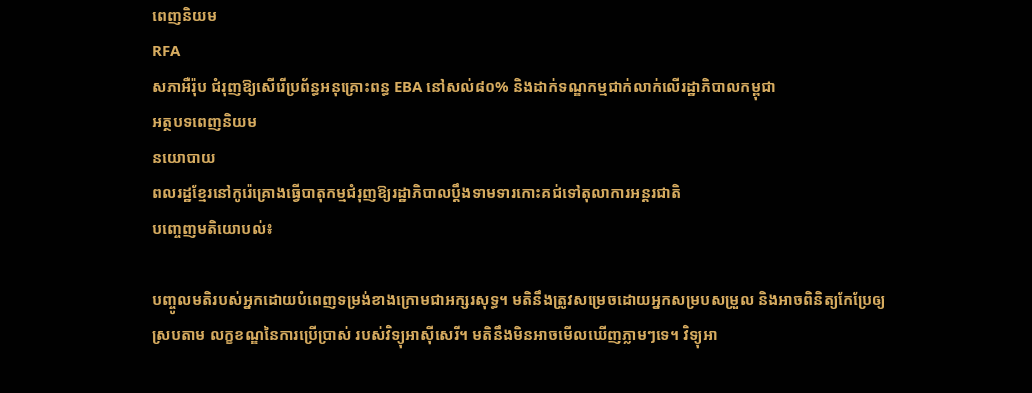ពេញនិយម
RFA
សភាអឺរ៉ុប ជំរុញឱ្យសើរើប្រព័ន្ធអនុគ្រោះពន្ធ EBA នៅសល់៨០% និងដាក់ទណ្ឌកម្មជាក់លាក់លើរដ្ឋាភិបាលកម្ពុជា
អត្ថបទពេញនិយម
នយោបាយ
ពលរដ្ឋខ្មែរនៅកូរ៉េគ្រោងធ្វើបាតុកម្មជំរុញឱ្យរដ្ឋាភិបាលប្ដឹងទាមទារកោះគជ់ទៅតុលាការអន្តរជាតិ
បញ្ចេញមតិយោបល់៖

បញ្ចូលមតិរបស់អ្នកដោយបំពេញទម្រង់ខាងក្រោមជាអក្សរសុទ្ធ។ មតិនឹងត្រូវសម្រេចដោយអ្នកសម្របសម្រួល និងអាចពិនិត្យកែប្រែឲ្យស្របតាម លក្ខខណ្ឌនៃការប្រើប្រាស់ របស់វិទ្យុអាស៊ីសេរី។ មតិនឹងមិនអាចមើលឃើញភ្លាមៗទេ។ វិទ្យុអា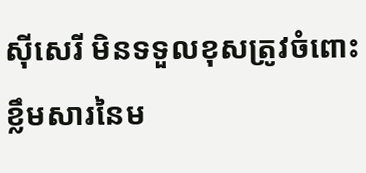ស៊ីសេរី មិនទទួលខុសត្រូវចំពោះខ្លឹមសារនៃម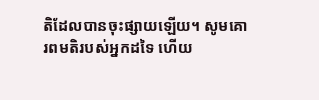តិដែលបានចុះផ្សាយឡើយ។ សូមគោរពមតិរបស់អ្នកដទៃ ហើយ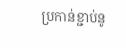ប្រកាន់ខ្ជាប់នូ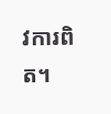វការពិត។